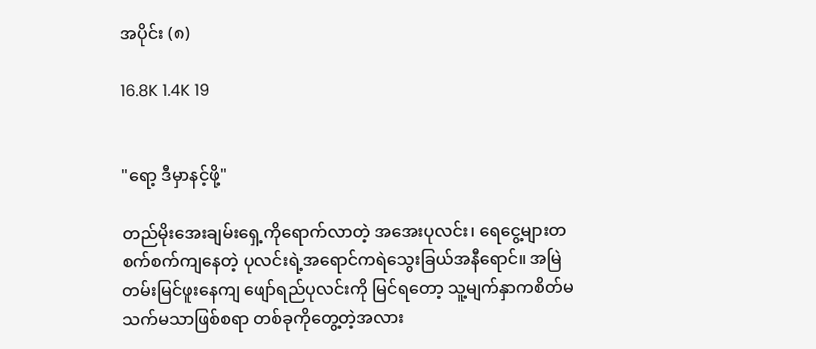အပိုင်း (၈)

16.8K 1.4K 19


"ရော့ ဒီမှာနင့်ဖို့"

တည်မိုးအေးချမ်းရှေ့ကိုရောက်လာတဲ့ အအေးပုလင်း၊ ရေငွေ့များတစက်စက်ကျနေတဲ့ ပုလင်းရဲ့အရောင်ကရဲသွေးခြယ်အနီရောင်။ အမြဲတမ်းမြင်ဖူးနေကျ ဖျော်ရည်ပုလင်းကို မြင်ရတော့ သူ့မျက်နှာကစိတ်မသက်မသာဖြစ်စရာ တစ်ခုကိုတွေ့တဲ့အလား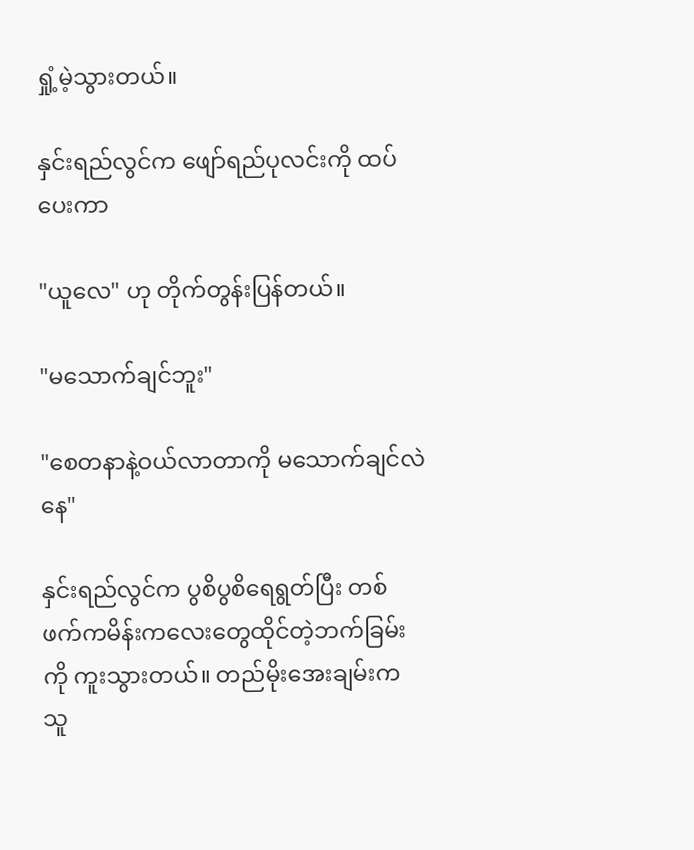ရှုံ့မဲ့သွားတယ်။

နှင်းရည်လွင်က ဖျော်ရည်ပုလင်းကို ထပ်ပေးကာ

"ယူလေ" ဟု တိုက်တွန်းပြန်တယ်။

"မသောက်ချင်ဘူး"

"စေတနာနဲ့ဝယ်လာတာကို မသောက်ချင်လဲနေ"

နှင်းရည်လွင်က ပွစိပွစိရေရွတ်ပြီး တစ်ဖက်ကမိန်းကလေးတွေထိုင်တဲ့ဘက်ခြမ်းကို ကူးသွားတယ်။ တည်မိုးအေးချမ်းက သူ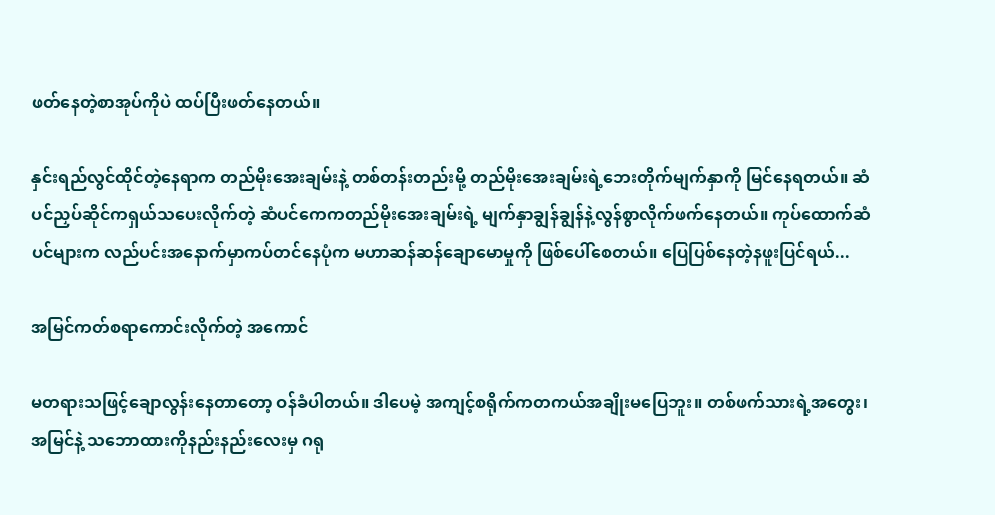ဖတ်နေတဲ့စာအုပ်ကိုပဲ ထပ်ပြီးဖတ်နေတယ်။

နှင်းရည်လွင်ထိုင်တဲ့နေရာက တည်မိုးအေးချမ်းနဲ့ တစ်တန်းတည်းမို့ တည်မိုးအေးချမ်းရဲ့ဘေးတိုက်မျက်နှာကို မြင်နေရတယ်။ ဆံပင်ညှပ်ဆိုင်ကရှယ်သပေးလိုက်တဲ့ ဆံပင်ကေကတည်မိုးအေးချမ်းရဲ့ မျက်နှာချွန်ချွန်နဲ့လွန်စွာလိုက်ဖက်နေတယ်။ ကုပ်ထောက်ဆံပင်များက လည်ပင်းအနောက်မှာကပ်တင်နေပုံက မဟာဆန်ဆန်ချောမောမှုကို ဖြစ်ပေါ်စေတယ်။ ပြေပြစ်နေတဲ့နဖူးပြင်ရယ်...

အမြင်ကတ်စရာကောင်းလိုက်တဲ့ အကောင်

မတရားသဖြင့်ချောလွန်းနေတာတော့ ဝန်ခံပါတယ်။ ဒါပေမဲ့ အကျင့်စရိုက်ကတကယ်အချိုးမပြေဘူး။ တစ်ဖက်သားရဲ့အတွေး၊အမြင်နဲ့ သဘောထားကိုနည်းနည်းလေးမှ ဂရု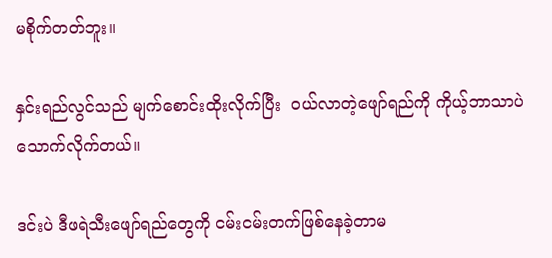မစိုက်တတ်ဘူး။

နှင်းရည်လွင်သည် မျက်စောင်းထိုးလိုက်ပြီး  ဝယ်လာတဲ့ဖျော်ရည်ကို ကိုယ့်ဘာသာပဲသောက်လိုက်တယ်။

ဒင်းပဲ ဒီဖရဲသီးဖျော်ရည်တွေကို ငမ်းငမ်းတက်ဖြစ်နေခဲ့တာမ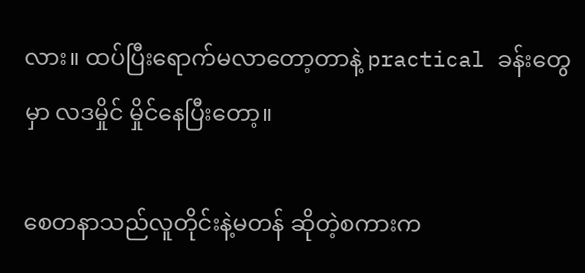လား။ ထပ်ပြီးရောက်မလာတော့တာနဲ့ practical ခန်းတွေမှာ လဒမှိုင် မှိုင်နေပြီးတော့။

စေတနာသည်လူတိုင်းနဲ့မတန် ဆိုတဲ့စကားက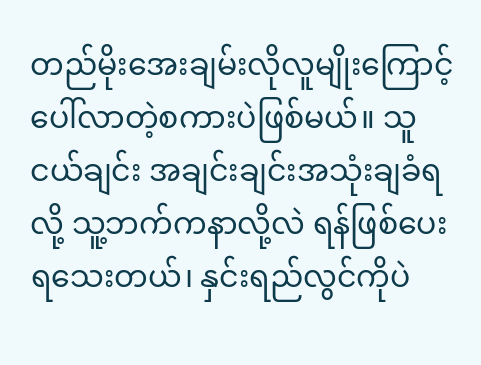တည်မိုးအေးချမ်းလိုလူမျိုးကြောင့် ပေါ်လာတဲ့စကားပဲဖြစ်မယ်။ သူငယ်ချင်း အချင်းချင်းအသုံးချခံရလို့ သူ့ဘက်ကနာလို့လဲ ရန်ဖြစ်ပေးရသေးတယ်၊ နှင်းရည်လွင်ကိုပဲ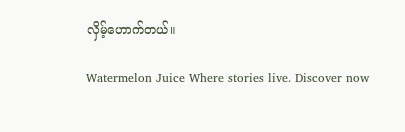လှိမ့်ဟောက်တယ်။

Watermelon Juice Where stories live. Discover now